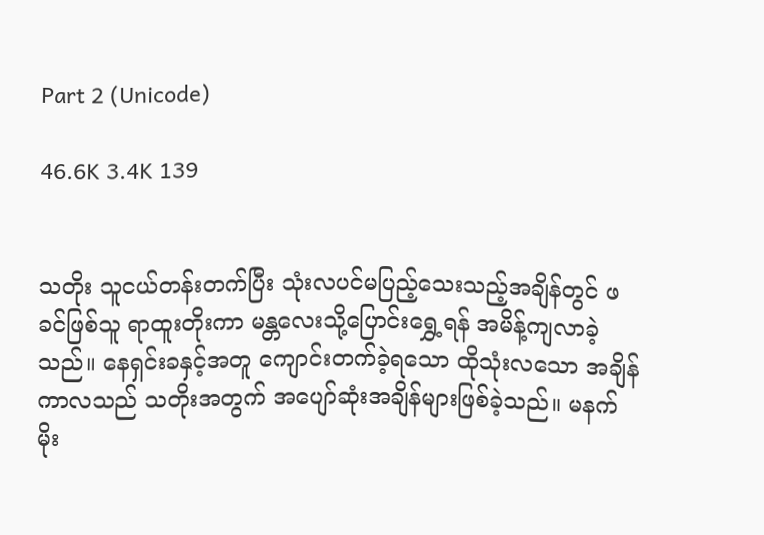Part 2 (Unicode)

46.6K 3.4K 139


သတိုး သူငယ်တန်းတက်ပြီး သုံးလပင်မပြည့်သေးသည့်အချိန်တွင် ဖခင်ဖြစ်သူ ရာထူးတိုးကာ မန္တလေးသို့ပြောင်းရွှေ့ရန် အမိန့်ကျလာခဲ့သည်။ နေရှင်းခနှင့်အတူ ကျောင်းတက်ခဲ့ရသော ထိုသုံးလသော အချိန်ကာလသည် သတိုးအတွက် အပျော်ဆုံးအချိန်များဖြစ်ခဲ့သည်။ မနက်မိုး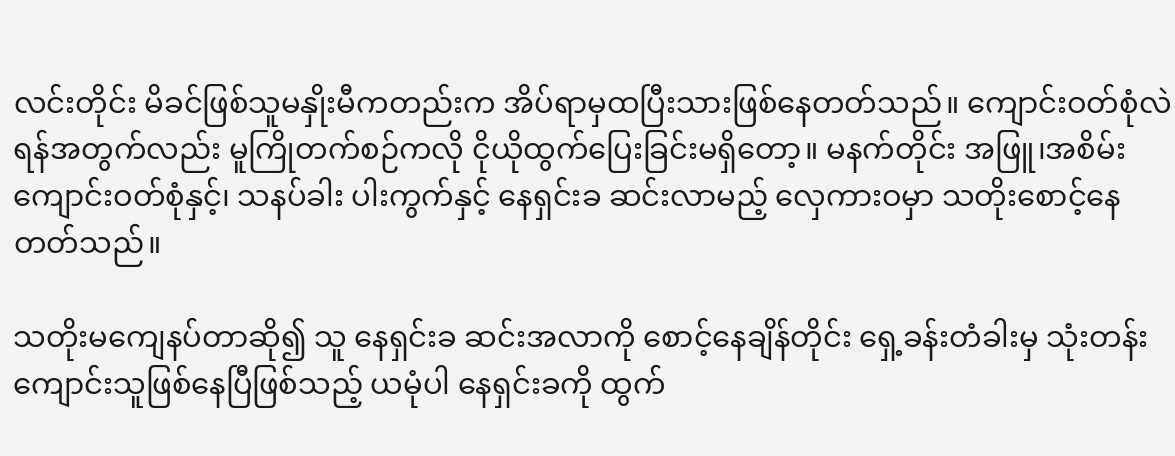လင်းတိုင်း မိခင်ဖြစ်သူမနှိုးမီကတည်းက အိပ်ရာမှထပြီးသားဖြစ်နေတတ်သည်။ ကျောင်းဝတ်စုံလဲရန်အတွက်လည်း မူကြိုတက်စဉ်ကလို ငိုယိုထွက်ပြေးခြင်းမရှိတော့။ မနက်တိုင်း အဖြူ၊အစိမ်း ကျောင်းဝတ်စုံနှင့်၊ သနပ်ခါး ပါးကွက်နှင့် နေရှင်းခ ဆင်းလာမည့် လှေကားဝမှာ သတိုးစောင့်နေတတ်သည်။

သတိုးမကျေနပ်တာဆို၍ သူ နေရှင်းခ ဆင်းအလာကို စောင့်နေချိန်တိုင်း ရှေ့ခန်းတံခါးမှ သုံးတန်းကျောင်းသူဖြစ်နေပြီဖြစ်သည့် ယမုံပါ နေရှင်းခကို ထွက်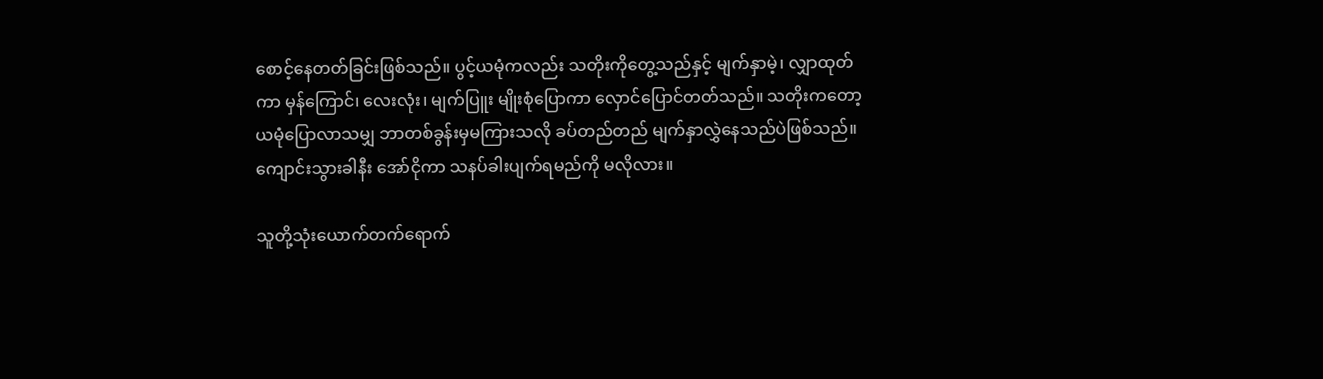စောင့်နေတတ်ခြင်းဖြစ်သည်။ ပွင့်ယမုံကလည်း သတိုးကိုတွေ့သည်နှင့် မျက်နှာမဲ့၊ လျှာထုတ်ကာ မှန်ကြောင်၊ လေးလုံး၊ မျက်ပြူး မျိုးစုံပြောကာ လှောင်ပြောင်တတ်သည်။ သတိုးကတော့ ယမုံပြောလာသမျှ ဘာတစ်ခွန်းမှမကြားသလို ခပ်တည်တည် မျက်နှာလွှဲနေသည်ပဲဖြစ်သည်။ ကျောင်းသွားခါနီး အော်ငိုကာ သနပ်ခါးပျက်ရမည်ကို မလိုလား။

သူတို့သုံးယောက်တက်ရောက်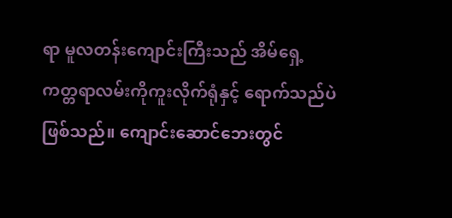ရာ မူလတန်းကျောင်းကြီးသည် အိမ်ရှေ့ကတ္တရာလမ်းကိုကူးလိုက်ရုံနှင့် ရောက်သည်ပဲဖြစ်သည်။ ကျောင်းဆောင်ဘေးတွင်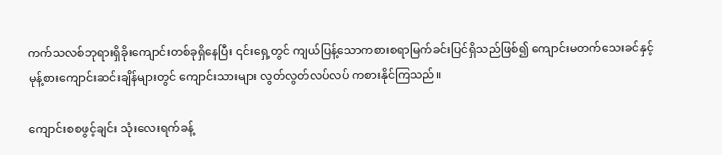ကက်သလစ်ဘုရားရှိခိုးကျောင်းတစ်ခုရှိနေပြီး ၎င်းရှေ့တွင် ကျယ်ပြန့်သောကစားစရာမြက်ခင်းပြင်ရှိသည်ဖြစ်၍ ကျောင်းမတက်သေးခင်နှင့် မုန့်စားကျောင်းဆင်းချိန်များတွင် ကျောင်းသားများ လွတ်လွတ်လပ်လပ် ကစားနိုင်ကြသည်။

ကျောင်းစစဖွင့်ချင်း သုံးလေးရက်ခန့်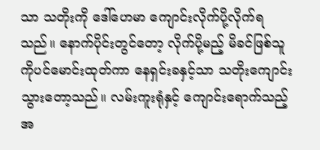သာ သတိုးကို ဒေါ်ဟေမာ ကျောင်းလိုက်ပို့လိုက်ရသည်။ နောက်ပိုင်းတွင်တော့ လိုက်ပို့မည့် မိခင်ဖြစ်သူကိုပင်မောင်းထုတ်ကာ နေရှင်းခနှင့်သာ သတိုးကျောင်းသွားတော့သည်။ လမ်းကူးရုံနှင့် ကျောင်းရောက်သည့်အ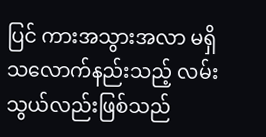ပြင် ကားအသွားအလာ မရှိသလောက်နည်းသည့် လမ်းသွယ်လည်းဖြစ်သည်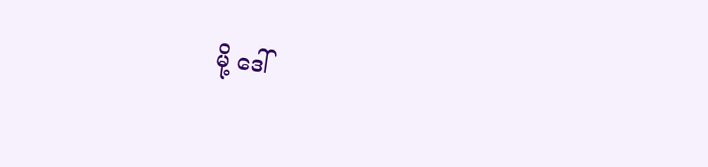မို့ ဒေါ်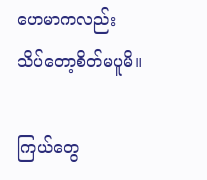ဟေမာကလည်း သိပ်တော့စိတ်မပူမိ။

ကြယ်တွေ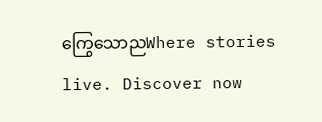ကြွေသောညWhere stories live. Discover now